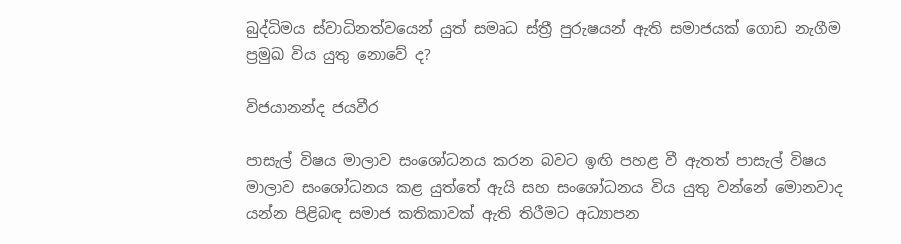බුද්ධිමය ස්වාධිනත්වයෙන් යුත් සමෘධ ස්ත්‍රී පුරුෂයන් ඇති සමාජයක් ගොඩ නැගීම ප්‍රමුඛ විය යුතු නොවේ ද?

විජයානන්ද ජයවීර

පාසැල් විෂය මාලාව සංශෝධනය කරන බවට ඉඟි පහළ වී ඇතත් පාසැල් විෂය මාලාව සංශෝධනය කළ යුත්තේ ඇයි සහ සංශෝධනය විය යුතු වන්නේ මොනවාද යන්න පිළිබඳ සමාජ කතිකාවක් ඇති තිරීමට අධ්‍යාපන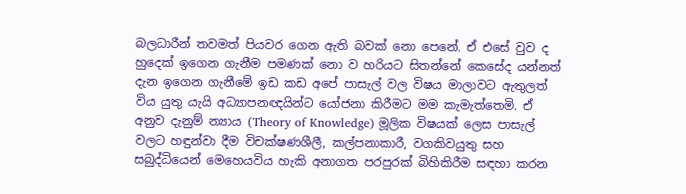බලධාරීන් තවමත් පියවර ගෙන ඇති බවක් නො පෙනේ. ඒ එසේ වුව ද හුදෙක් ඉගෙන ගැනීම පමණක් නො ව හරියට සිතන්නේ කෙසේද යන්නත් දැන ඉගෙන ගැනීමේ ඉඩ කඩ අපේ පාසැල් වල විෂය මාලාවට ඇතුලත් විය යුතු යැයි අධ්‍යාපනඥයින්ට යෝජනා කිරීමට මම කැමැත්තෙමි. ඒ අනුව දැනුම් න්‍යාය (Theory of Knowledge) මූලික විෂයක් ලෙස පාසැල් වලට හඳුන්වා දීම විචක්ෂණශීලී, කල්පනාකාරී, වගකිවයුතු සහ සබුද්ධියෙන් මෙහෙයවිය හැකි අනාගත පරපුරක් බිහිකිරීම සඳහා කරන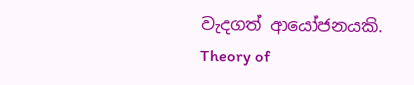වැදගත් ආයෝජනයකි. Theory of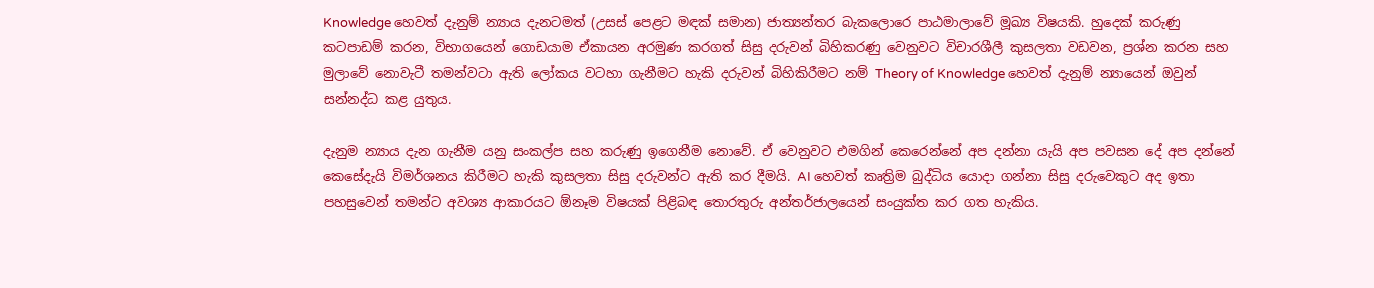Knowledge හෙවත් දැනුම් න්‍යාය දැනටමත් (උසස් පෙළට මඳක් සමාන) ජාත්‍යන්තර බැකලොරෙ පාඨමාලාවේ මූඛ්‍ය විෂයකි. හුදෙක් කරුණු කටපාඩම් කරන, විභාගයෙන් ගොඩයාම ඒකායන අරමුණ කරගත් සිසු දරුවන් බිහිකරණු වෙනුවට විචාරශීලී කුසලතා වඩවන, ප්‍රශ්න කරන සහ මුලාවේ නොවැටී තමන්වටා ඇති ලෝකය වටහා ගැනීමට හැකි දරුවන් බිහිකිරීමට නම් Theory of Knowledge හෙවත් දැනුම් න්‍යායෙන් ඔවුන් සන්නද්ධ කළ යුතුය.

දැනුම න්‍යාය දැන ගැනීම යනු සංකල්ප සහ කරුණු ඉගෙනීම නොවේ. ඒ වෙනුවට එමගින් කෙරෙන්නේ අප දන්නා යැයි අප පවසන දේ අප දන්නේ කෙසේදැයි විමර්ශනය කිරීමට හැකි කුසලතා සිසු දරුවන්ට ඇති කර දීමයි. AI හෙවත් කෘත්‍රිම බුද්ධිය යොදා ගන්නා සිසු දරුවෙකුට අද ඉතා පහසුවෙන් තමන්ට අවශ්‍ය ආකාරයට ඕනෑම විෂයක් පිළිබඳ තොරතුරු අන්තර්ජාලයෙන් සංයුක්ත කර ගත හැකිය.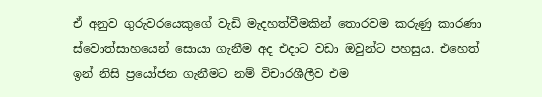ඒ අනුව ගුරුවරයෙකුගේ වැඩි මැදහත්වීමකින් තොරවම කරුණු කාරණා ස්වොත්සාහයෙන් සොයා ගැනීම අද එදාට වඩා ඔවුන්ට පහසුය. එහෙත් ඉන් නිසි ප්‍රයෝජන ගැනීමට නම් විචාරශීලීව එම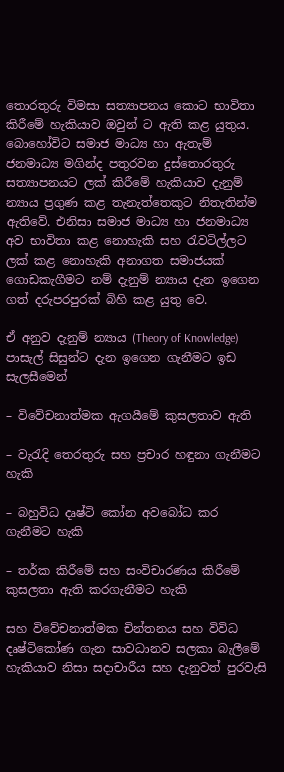තොරතුරු විමසා සත්‍යාපනය කොට භාවිතා කිරීමේ හැකියාව ඔවුන් ට ඇති කළ යුතුය. බොහෝවිට සමාජ මාධ්‍ය හා ඇතැම් ජනමාධ්‍ය මගින්ද පතුරවන දුස්තොරතුරු සත්‍යාපනයට ලක් කිරීමේ හැකියාව දැනුම් න්‍යාය ප්‍රගුණ කළ තැනැත්තෙකුට නිතැතින්ම ඇතිවේ. එනිසා සමාජ මාධ්‍ය හා ජනමාධ්‍ය අව භාවිතා කළ නොහැකි සහ රැවටිල්ලට ලක් කළ නොහැකි අනාගත සමාජයක් ගොඩකැගීමට නම් දැනුම් න්‍යාය දැන ඉගෙන ගත් දරුපරපුරක් බිහි කළ යුතු වෙ.

ඒ අනුව දැනුම් න්‍යාය (Theory of Knowledge) පාසැල් සිසුන්ට දැන ඉගෙන ගැනීමට ඉඩ සැලසීමෙන්

– විවේචනාත්මක ඇගයීමේ කුසලතාව ඇති

– වැරැදි තෙරතුරු සහ ප්‍රචාර හඳුනා ගැනීමට හැකි

– බහුවිධ දෘෂ්ටි කෝන අවබෝධ කර ගැනීමට හැකි

– තර්ක කිරීමේ සහ සංවිචාරණය කිරීමේ කුසලතා ඇති කරගැනීමට හැකි

සහ විවේචනාත්මක චින්තනය සහ විවිධ දෘෂ්ටිකෝණ ගැන සාවධානව සලකා බැලීමේ හැකියාව නිසා සදාචාරීය සහ දැනුවත් පුරවැසි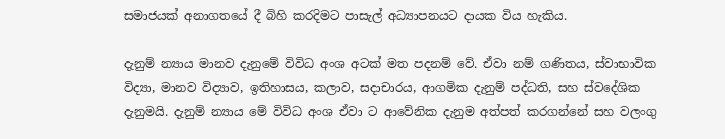සමාජයක් අනාගතයේ දී බිහි කරදිමට පාසැල් අධ්‍යාපනයට දායක විය හැකිය.

දැනුම් න්‍යාය මානව දැනුමේ විවිධ අංශ අටක් මත පදනම් වේ. ඒවා නම් ගණිතය, ස්වාභාවික විද්‍යා, මානව විද්‍යාව, ඉතිහාසය, කලාව, සදාචාරය, ආගමික දැනුම් පද්ධති, සහ ස්වදේශික දැනුමයි. දැනුම් න්‍යාය මේ විවිධ අංශ ඒවා ට ආවේනික දැනුම අත්පත් කරගන්නේ සහ වලංගු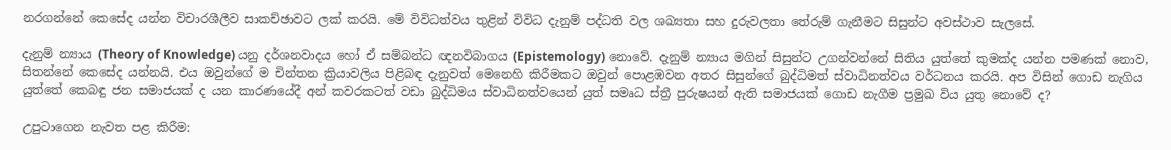නරගන්නේ කෙසේද යන්න විචාරශීලීව සාකච්ඡාවට ලක් කරයි. මේ විවිධත්වය තුළින් විවිධ දැනුම් පද්ධති වල ශඛ්‍යතා සහ දුරුවලතා තේරුම් ගැනීමට සිසුන්ට අවස්ථාව සැලසේ.

දැනුම් න්‍යාය (Theory of Knowledge) යනු දර්ශනවාදය හෝ ඒ සම්බන්ධ ඥනවිබාගය (Epistemology) නොවේ. දැනුම් න්‍යාය මගින් සිසුන්ට උගන්වන්නේ සිතිය යුත්තේ කුමක්ද යන්න පමණක් නොව, සිතන්නේ කෙසේද යන්නයි. එය ඔවුන්ගේ ම චින්තන ක්‍රියාවලිය පිළිබඳ දැනුවත් මෙනෙහි කිරීමකට ඔවුන් පොළඹවන අතර සිසුන්ගේ බුද්ධිමත් ස්වාධිනත්වය වර්ධනය කරයි. අප විසින් ගොඩ නැගිය යුත්තේ කෙබඳු ජන සමාජයක් ද යන කාරණයේදී අන් කවරකටත් වඩා බුද්ධිමය ස්වාධිනත්වයෙන් යුත් සමෘධ ස්ත්‍රී පුරුෂයන් ඇති සමාජයක් ගොඩ නැගීම ප්‍රමුඛ විය යුතු නොවේ ද?

උපුටාගෙන නැවත පළ කිරීම: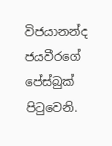විජයානන්ද ජයවීරගේ පේස්බුක් පිටුවෙනි.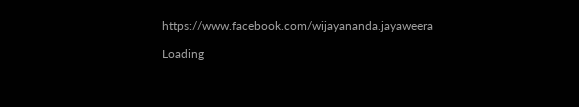https://www.facebook.com/wijayananda.jayaweera

Loading